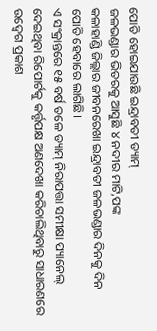ପୋତି ହୋଇଯାଉଛି ଇନ୍ଦ୍ରାବତୀ ଡ୍ୟାମ୍
ଜଳଭଣ୍ଡାର ଭିତରକୁ ଆସୁଛି ୪ ନଦୀର ମାଟି,ପଙ୍କ
କଳାହାଣ୍ଡି ଜିଲ୍ଲାର ଜୀବନରେଖା ଇନ୍ଦ୍ରାବତୀ ଜଳଭଣ୍ଡାର ଦିନକୁ ଦିନ ପୋତି ହେବାରେ ଲାଗିଛି।
ଏ ସଂକ୍ରାନ୍ତରେ ୧୫ ବର୍ଷ ତଳେ ଡ୍ୟାମ୍ ନିରାପତ୍ତା ସମୀକ୍ଷା ପ୍ୟାନେଲ୍ ଦେଇଥିବା ରିପୋର୍ଟକୁ କର୍ତ୍ତୃପକ୍ଷ ଅଣଦେଖା କରିଚାଲିଥିବାରୁ ସାଧାରଣରେ ଉଦ୍ବେଗ ପ୍ରକାଶ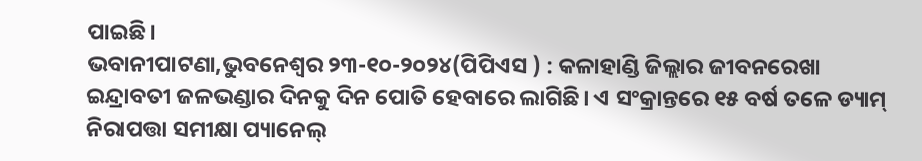ପାଇଛି।
ଭବାନୀପାଟଣା,ଭୁବନେଶ୍ୱର ୨୩-୧୦-୨୦୨୪(ପିପିଏସ ) : କଳାହାଣ୍ଡି ଜିଲ୍ଲାର ଜୀବନରେଖା ଇନ୍ଦ୍ରାବତୀ ଜଳଭଣ୍ଡାର ଦିନକୁ ଦିନ ପୋତି ହେବାରେ ଲାଗିଛି। ଏ ସଂକ୍ରାନ୍ତରେ ୧୫ ବର୍ଷ ତଳେ ଡ୍ୟାମ୍ ନିରାପତ୍ତା ସମୀକ୍ଷା ପ୍ୟାନେଲ୍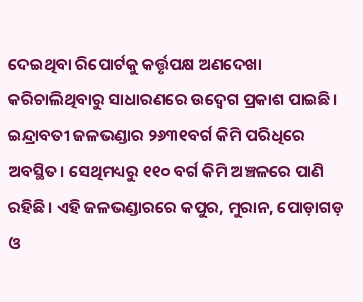ଦେଇଥିବା ରିପୋର୍ଟକୁ କର୍ତ୍ତୃପକ୍ଷ ଅଣଦେଖା କରିଚାଲିଥିବାରୁ ସାଧାରଣରେ ଉଦ୍ବେଗ ପ୍ରକାଶ ପାଇଛି। ଇନ୍ଦ୍ରାବତୀ ଜଳଭଣ୍ଡାର ୨୬୩୧ବର୍ଗ କିମି ପରିଧିରେ ଅବସ୍ଥିତ। ସେଥିମଧ୍ୟରୁ ୧୧୦ ବର୍ଗ କିମି ଅଞ୍ଚଳରେ ପାଣି ରହିଛି। ଏହି ଜଳଭଣ୍ଡାରରେ କପୁର, ମୁରାନ, ପୋଡ଼ାଗଡ଼ ଓ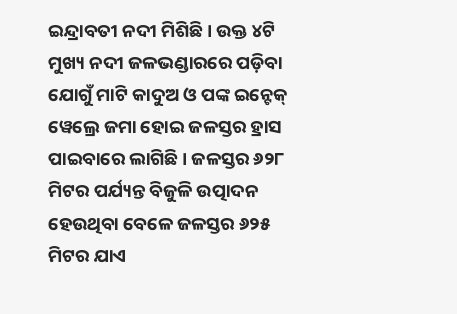ଇନ୍ଦ୍ରାବତୀ ନଦୀ ମିଶିଛି। ଉକ୍ତ ୪ଟି ମୁଖ୍ୟ ନଦୀ ଜଳଭଣ୍ଡାରରେ ପଡ଼ିବା ଯୋଗୁଁ ମାଟି କାଦୁଅ ଓ ପଙ୍କ ଇନ୍ଟେକ୍ ୱେଲ୍ରେ ଜମା ହୋଇ ଜଳସ୍ତର ହ୍ରାସ ପାଇବାରେ ଲାଗିଛି। ଜଳସ୍ତର ୬୨୮ ମିଟର ପର୍ଯ୍ୟନ୍ତ ବିଜୁଳି ଉତ୍ପାଦନ ହେଉଥିବା ବେଳେ ଜଳସ୍ତର ୬୨୫ ମିଟର ଯାଏ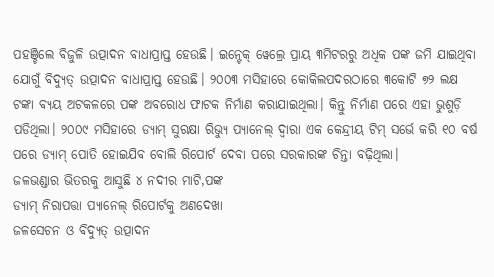ପହଞ୍ଚିଲେ ବିଜୁଳି ଉତ୍ପାଦନ ବାଧାପ୍ରାପ୍ତ ହେଉଛି। ଇନ୍ଟେକ୍ ୱେଲ୍ରେ ପ୍ରାୟ ୩ମିଟରରୁ ଅଧିକ ପଙ୍କ ଜମି ଯାଇଥିବା ଯୋଗୁଁ ବିଦ୍ୟୁତ୍ ଉତ୍ପାଦନ ବାଧାପ୍ରାପ୍ତ ହେଉଛି। ୨୦୦୩ ମସିହାରେ କୋକିଲପଦରଠାରେ ୩କୋଟି ୭୨ ଲକ୍ଷ ଟଙ୍କା ବ୍ୟୟ ଅଟକଳରେ ପଙ୍କ ଅବରୋଧ ଫାଟକ ନିର୍ମାଣ କରାଯାଇଥିଲା। କିନ୍ତୁ ନିର୍ମାଣ ପରେ ଏହା ଭୁଶୁଡ଼ି ପଡିଥିଲା। ୨୦୦୯ ମସିହାରେ ଡ୍ୟାମ୍ ସୁରକ୍ଷା ରିଭ୍ୟୁ ପ୍ୟାନେଲ୍ ଦ୍ୱାରା ଏକ କେନ୍ଦ୍ରୀୟ ଟିମ୍ ସର୍ଭେ କରି ୧୦ ବର୍ଷ ପରେ ଡ୍ୟାମ୍ ପୋତି ହୋଇଯିବ ବୋଲି ରିପୋର୍ଟ ଦେବା ପରେ ସରକାରଙ୍କ ଚିନ୍ତା ବଢ଼ିଥିଲା।
ଜଳଭଣ୍ଡାର ଭିତରକୁ ଆସୁଛି ୪ ନଦୀର ମାଟି,ପଙ୍କ
ଡ୍ୟାମ୍ ନିରାପତ୍ତା ପ୍ୟାନେଲ୍ ରିପୋର୍ଟକୁ ଅଣଦେଖା
ଜଳସେଚନ ଓ ବିଦ୍ୟୁତ୍ ଉତ୍ପାଦନ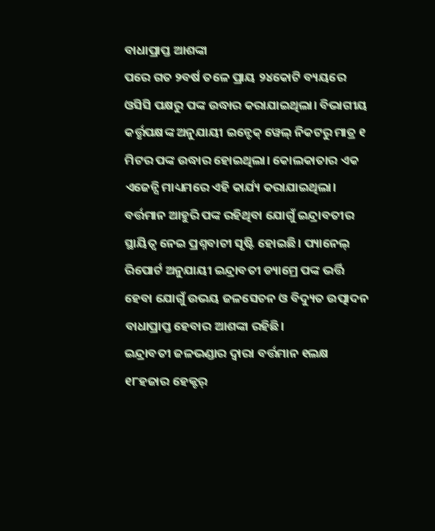ବାଧାପ୍ରାପ୍ତ ଆଶଙ୍କା
ପରେ ଗତ ୨ବର୍ଷ ତଳେ ପ୍ରାୟ ୨୪କୋଟି ବ୍ୟୟରେ ଓସିସି ପକ୍ଷରୁ ପଙ୍କ ଉଦ୍ଧାର କରାଯାଇଥିଲା। ବିଭାଗୀୟ କର୍ତ୍ତୃପକ୍ଷଙ୍କ ଅନୁଯାୟୀ ଇନ୍ଟେକ୍ ୱେଲ୍ ନିକଟରୁ ମାତ୍ର ୧ ମିଟର ପଙ୍କ ଉଦ୍ଧାର ହୋଇଥିଲା। କୋଲକାତାର ଏକ ଏଜେନ୍ସି ମାଧ୍ୟମରେ ଏହି କାର୍ଯ୍ୟ କରାଯାଇଥିଲା। ବର୍ତ୍ତମାନ ଆହୁରି ପଙ୍କ ରହିଥିବା ଯୋଗୁଁ ଇନ୍ଦ୍ରାବତୀର ସ୍ଥାୟିତ୍ୱ ନେଇ ପ୍ରଶ୍ନବାଚୀ ସୃଷ୍ଟି ହୋଇଛି। ପ୍ୟାନେଲ୍ ରିପୋର୍ଟ ଅନୁଯାୟୀ ଇନ୍ଦ୍ରାବତୀ ଡ୍ୟାମ୍ରେ ପଙ୍କ ଭର୍ତ୍ତି ହେବା ଯୋଗୁଁ ଉଭୟ ଜଳସେଚନ ଓ ବିଦ୍ୟୁତ ଉତ୍ପାଦନ ବାଧାପ୍ରାପ୍ତ ହେବାର ଆଶଙ୍କା ରହିଛି।
ଇନ୍ଦ୍ରାବତୀ ଜଳଭଣ୍ଡାର ଦ୍ବାରା ବର୍ତ୍ତମାନ ୧ଲକ୍ଷ ୧୮ହଜାର ହେକ୍ଟର୍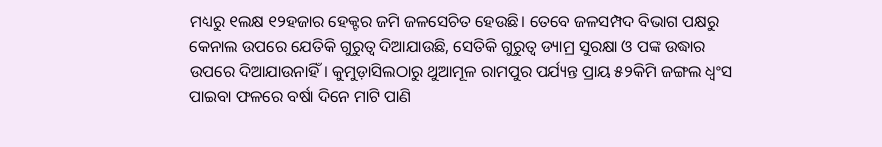ମଧ୍ୟରୁ ୧ଲକ୍ଷ ୧୨ହଜାର ହେକ୍ଟର ଜମି ଜଳସେଚିତ ହେଉଛି। ତେବେ ଜଳସମ୍ପଦ ବିଭାଗ ପକ୍ଷରୁ କେନାଲ ଉପରେ ଯେତିକି ଗୁରୁତ୍ୱ ଦିଆଯାଉଛି, ସେତିକି ଗୁରୁତ୍ୱ ଡ୍ୟାମ୍ର ସୁରକ୍ଷା ଓ ପଙ୍କ ଉଦ୍ଧାର ଉପରେ ଦିଆଯାଉନାହିଁ। କୁମୁଡ଼ାସିଲଠାରୁ ଥୁଆମୂଳ ରାମପୁର ପର୍ଯ୍ୟନ୍ତ ପ୍ରାୟ ୫୨କିମି ଜଙ୍ଗଲ ଧ୍ୱଂସ ପାଇବା ଫଳରେ ବର୍ଷା ଦିନେ ମାଟି ପାଣି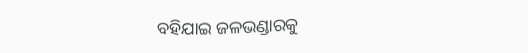ବହିଯାଇ ଜଳଭଣ୍ଡାରକୁ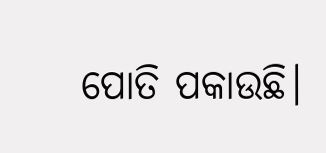ପୋତି ପକାଉଛି।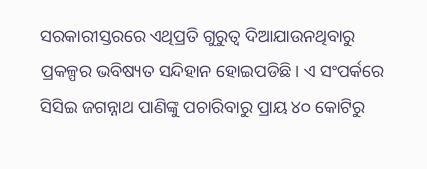ସରକାରୀସ୍ତରରେ ଏଥିପ୍ରତି ଗୁରୁତ୍ୱ ଦିଆଯାଉନଥିବାରୁ ପ୍ରକଳ୍ପର ଭବିଷ୍ୟତ ସନ୍ଦିହାନ ହୋଇପଡିଛି। ଏ ସଂପର୍କରେ ସିସିଇ ଜଗନ୍ନାଥ ପାଣିଙ୍କୁ ପଚାରିବାରୁ ପ୍ରାୟ ୪୦ କୋଟିରୁ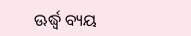ଊର୍ଦ୍ଧ୍ବ ବ୍ୟୟ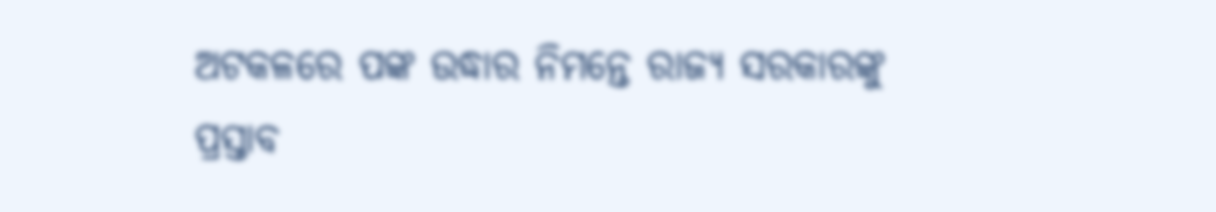ଅଟକଳରେ ପଙ୍କ ଉଦ୍ଧାର ନିମନ୍ତେ ରାଜ୍ୟ ସରକାରଙ୍କୁ ପ୍ରସ୍ତାବ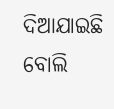ଦିଆଯାଇଛି ବୋଲି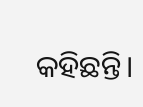କହିଛନ୍ତି।